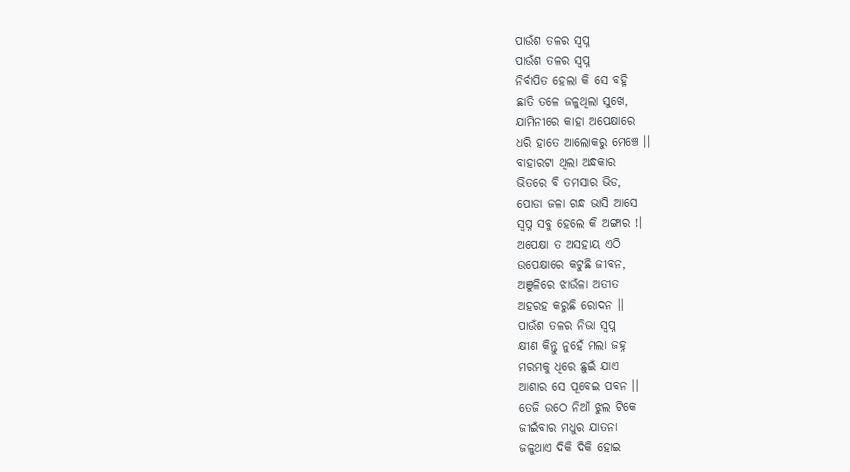ପାଉଁଶ ତଳର ସ୍ବପ୍ନ
ପାଉଁଶ ତଳର ସ୍ବପ୍ନ
ନିର୍ବାପିତ ହେଲା କି ସେ ବହ୍ନି
ଛାତି ତଳେ ଜଳୁଥିଲା ସୁଖେ,
ଯାମିନୀରେ କାହା ଅପେକ୍ଷାରେ
ଧରି ହାତେ ଆଲୋକରୁ ମେଞ୍ଚେ ।।
ବାହାରଟା ଥିଲା ଅନ୍ଧକାର
ଭିତରେ ବି ତମସାର ଭିଡ,
ପୋଡା ଜଳା ଗନ୍ଧ ଭାସି ଆସେ
ସ୍ବପ୍ନ ସବୁ ହେଲେ କି ଅଙ୍ଗାର !।
ଅପେକ୍ଷା ତ ଅସହାୟ ଏଠି
ଉପେକ୍ଷାରେ କଟୁଛି ଜୀବନ,
ଅଞୁଳିରେ ଝାଉଁଳା ଅତୀତ
ଅହରହ କରୁଛି ରୋଦନ ।।
ପାଉଁଶ ତଳର ନିଭା ସ୍ବପ୍ନ
କ୍ଷୀଣ କିନ୍ତୁ ନୁହେଁ ମଲା ଜହ୍ନ
ମରମକୁ ଧିରେ ଛୁଇଁ ଯାଏ
ଆଶାର ସେ ପୂବେଇ ପବନ ।।
ତେଜି ଉଠେ ନିଆଁ ଝୁଲ ଟିକେ
ଜୀଇଁବାର ମଧୁର ଯାତନା
ଜଳୁଥାଏ ଦିକି ଦିକି ହୋଇ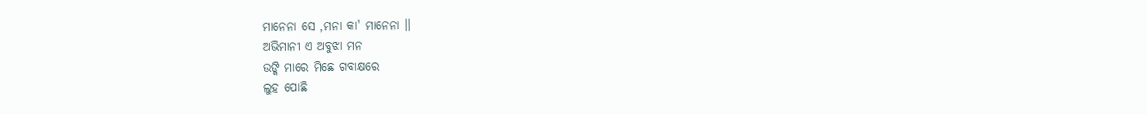ମାନେନା ସେ ,ମନା କା' ମାନେନା ।।
ଅଭିମାନୀ ଏ ଅବୁଝା ମନ
ଉଙ୍କି ମାରେ ମିଛେ ଗବାକ୍ଷରେ
ଲୁହ ପୋଛି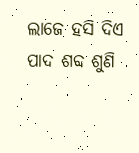ଲାଜେ ହସି ଦିଏ
ପାଦ ଶବ୍ଦ ଶୁଣି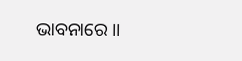ଭାବନାରେ ।।